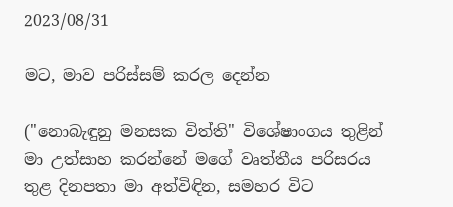2023/08/31

මට, මාව පරිස්සම් කරල දෙන්න

("නොබැඳුනු මනසක විත්ති" විශේෂාංගය තුළින් මා උත්සාහ කරන්නේ මගේ වෘත්තීය පරිසරය තුළ දිනපතා මා අත්විඳින, සමහර විට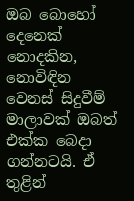ඔබ බොහෝ දෙනෙක් නොදකින, නොවිඳින වෙනස් සිදුවීම් මාලාවක් ඔබත් එක්ක බෙදා ගන්නටයි. ඒ තුළින්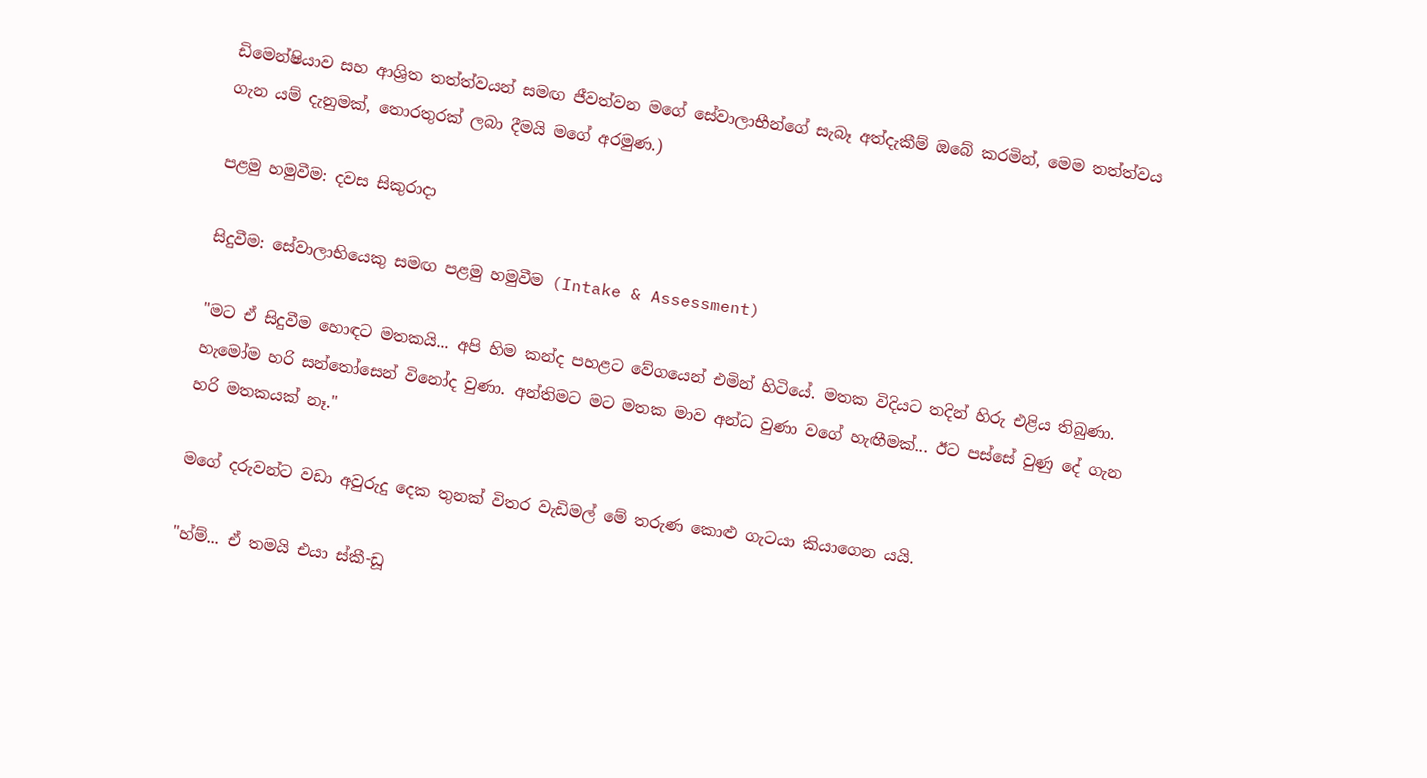ඩිමෙන්ෂියාව සහ ආශ්‍රිත තත්ත්වයන් සමඟ ජීවත්වන මගේ සේවාලාභීන්ගේ සැබෑ අත්දැකීම් ඔබේ කරමින්, මෙම තත්ත්වය ගැන යම් දැනුමක්, තොරතුරක් ලබා දීමයි මගේ අරමුණ.)

පළමු හමුවීම: දවස සිකුරාදා

සිදුවීම: සේවාලාභියෙකු සමඟ පළමු හමුවීම (Intake & Assessment)

"මට ඒ සිදුවීම හොඳට මතකයි... අපි හිම කන්ද පහළට වේගයෙන් එමින් හිටියේ. මතක විදියට තදින් හිරු එළිය තිබුණා. හැමෝම හරි සන්තෝසෙන් විනෝද වුණා. අන්තිමට මට මතක මාව අන්ධ වුණා වගේ හැඟීමක්... ඊට පස්සේ වුණු දේ ගැන හරි මතකයක් නෑ."

මගේ දරුවන්ට වඩා අවුරුදු දෙක තුනක් විතර වැඩිමල් මේ තරුණ කොළු ගැටයා කියාගෙන යයි.

"හ්ම්... ඒ තමයි එයා ස්කී-ඩූ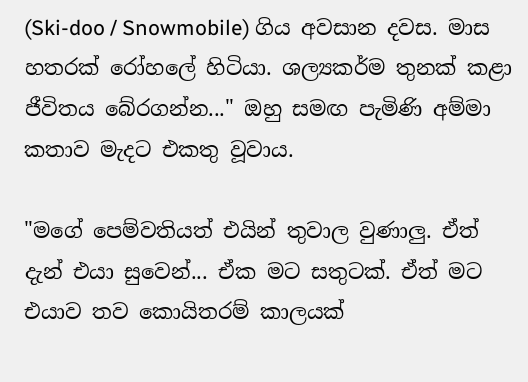(Ski-doo / Snowmobile) ගිය අවසාන දවස. මාස හතරක් රෝහලේ හිටියා. ශල්‍යකර්ම තුනක් කළා ජීවිතය බේරගන්න..." ඔහු සමඟ පැමිණි අම්මා කතාව මැදට එකතු වූවාය.

"මගේ පෙම්වතියත් එයින් තුවාල වුණාලු. ඒත් දැන් එයා සුවෙන්... ඒක මට සතුටක්. ඒත් මට එයාව තව කොයිතරම් කාලයක්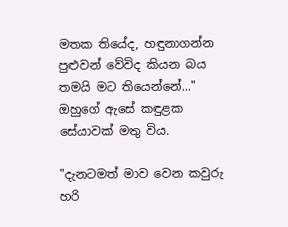මතක තියේද, හඳුනාගන්න පුළුවන් වේවිද කියන බය තමයි මට තියෙන්නේ..." ඔහුගේ ඇසේ කඳුළක සේයාවක් මතු විය.

"දැනටමත් මාව වෙන කවුරු හරි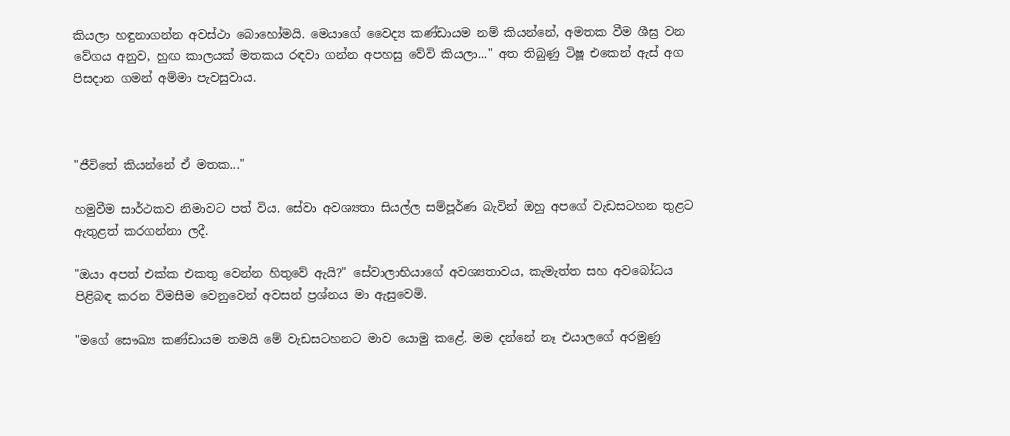කියලා හඳුනාගන්න අවස්ථා බොහෝමයි. මෙයාගේ වෛද්‍ය කණ්ඩායම නම් කියන්නේ, අමතක වීම ශීඝ්‍ර වන වේගය අනුව, හුඟ කාලයක් මතකය රඳවා ගන්න අපහසු වේවි කියලා..." අත තිබුණු ටිෂූ එකෙන් ඇස් අග පිසදාන ගමන් අම්මා පැවසුවාය.



"ජීවිතේ කියන්නේ ඒ මතක..."

හමුවීම සාර්ථකව නිමාවට පත් විය. සේවා අවශ්‍යතා සියල්ල සම්පූර්ණ බැවින් ඔහු අපගේ වැඩසටහන තුළට ඇතුළත් කරගන්නා ලදී.

"ඔයා අපත් එක්ක එකතු වෙන්න හිතුවේ ඇයි?" සේවාලාභියාගේ අවශ්‍යතාවය, කැමැත්ත සහ අවබෝධය පිළිබඳ කරන විමසීම වෙනුවෙන් අවසන් ප්‍රශ්නය මා ඇසුවෙමි.

"මගේ සෞඛ්‍ය කණ්ඩායම තමයි මේ වැඩසටහනට මාව යොමු කළේ. මම දන්නේ නෑ එයාලගේ අරමුණු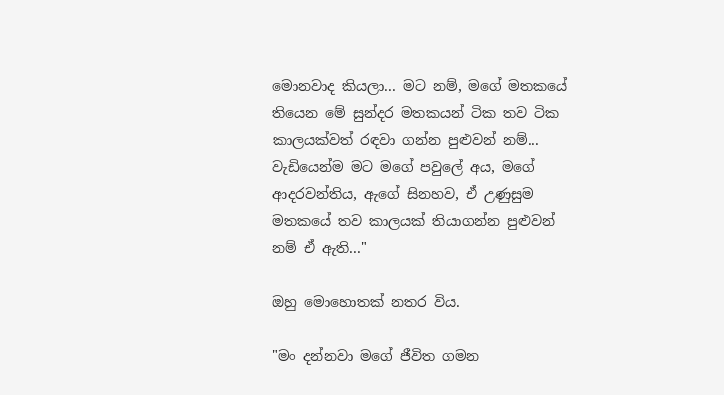මොනවාද කියලා... මට නම්, මගේ මතකයේ තියෙන මේ සුන්දර මතකයන් ටික තව ටික කාලයක්වත් රඳවා ගන්න පුළුවන් නම්... වැඩියෙන්ම මට මගේ පවුලේ අය, මගේ ආදරවන්තිය, ඇගේ සිනහව, ඒ උණුසුම මතකයේ තව කාලයක් තියාගන්න පුළුවන් නම් ඒ ඇති..."

ඔහු මොහොතක් නතර විය.

"මං දන්නවා මගේ ජීවිත ගමන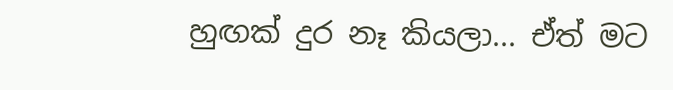හුඟක් දුර නෑ කියලා... ඒත් මට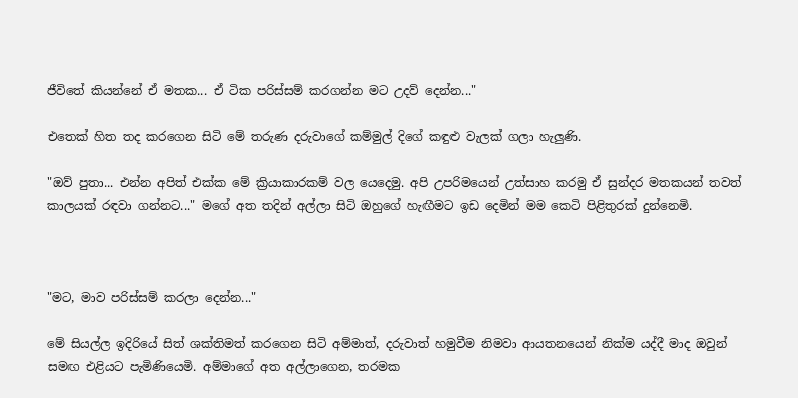ජීවිතේ කියන්නේ ඒ මතක... ඒ ටික පරිස්සම් කරගන්න මට උදව් දෙන්න..."

එතෙක් හිත තද කරගෙන සිටි මේ තරුණ දරුවාගේ කම්මුල් දිගේ කඳුළු වැලක් ගලා හැලුණි.

"ඔව් පුතා... එන්න අපිත් එක්ක මේ ක්‍රියාකාරකම් වල යෙදෙමු. අපි උපරිමයෙන් උත්සාහ කරමු ඒ සුන්දර මතකයන් තවත් කාලයක් රඳවා ගන්නට..." මගේ අත තදින් අල්ලා සිටි ඔහුගේ හැඟීමට ඉඩ දෙමින් මම කෙටි පිළිතුරක් දුන්නෙමි.



"මට, මාව පරිස්සම් කරලා දෙන්න..."

මේ සියල්ල ඉදිරියේ සිත් ශක්තිමත් කරගෙන සිටි අම්මාත්, දරුවාත් හමුවීම නිමවා ආයතනයෙන් නික්ම යද්දී මාද ඔවුන් සමඟ එළියට පැමිණියෙමි. අම්මාගේ අත අල්ලාගෙන, තරමක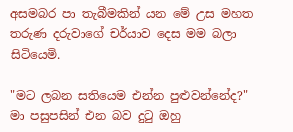අසමබර පා තැබීමකින් යන මේ උස මහත තරුණ දරුවාගේ චර්යාව දෙස මම බලා සිටියෙමි.

"මට ලබන සතියෙම එන්න පුළුවන්නේද?" මා පසුපසින් එන බව දුටු ඔහු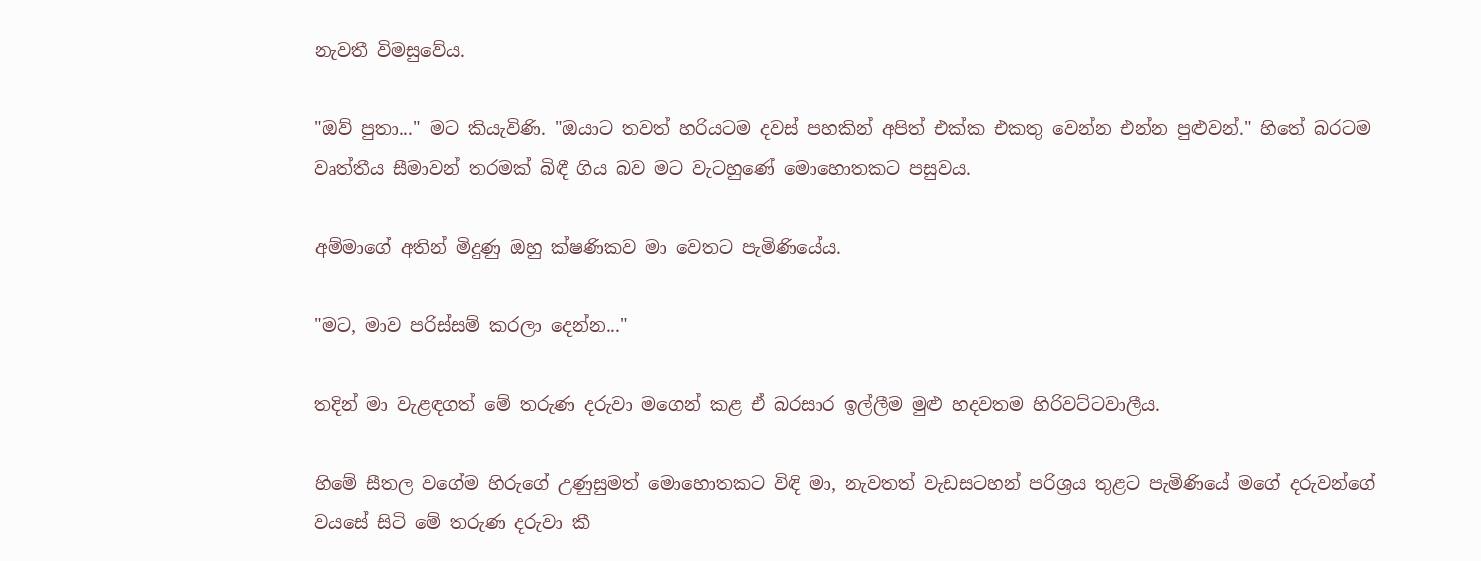නැවතී විමසුවේය.

"ඔව් පුතා..." මට කියැවිණි. "ඔයාට තවත් හරියටම දවස් පහකින් අපිත් එක්ක එකතු වෙන්න එන්න පුළුවන්." හිතේ බරටම වෘත්තීය සීමාවන් තරමක් බිඳී ගිය බව මට වැටහුණේ මොහොතකට පසුවය.

අම්මාගේ අතින් මිදුණු ඔහු ක්ෂණිකව මා වෙතට පැමිණියේය.

"මට, මාව පරිස්සම් කරලා දෙන්න..."

තදින් මා වැළඳගත් මේ තරුණ දරුවා මගෙන් කළ ඒ බරසාර ඉල්ලීම මුළු හදවතම හිරිවට්ටවාලීය.

හිමේ සීතල වගේම හිරුගේ උණුසුමත් මොහොතකට විඳි මා, නැවතත් වැඩසටහන් පරිශ්‍රය තුළට පැමිණියේ මගේ දරුවන්ගේ වයසේ සිටි මේ තරුණ දරුවා කී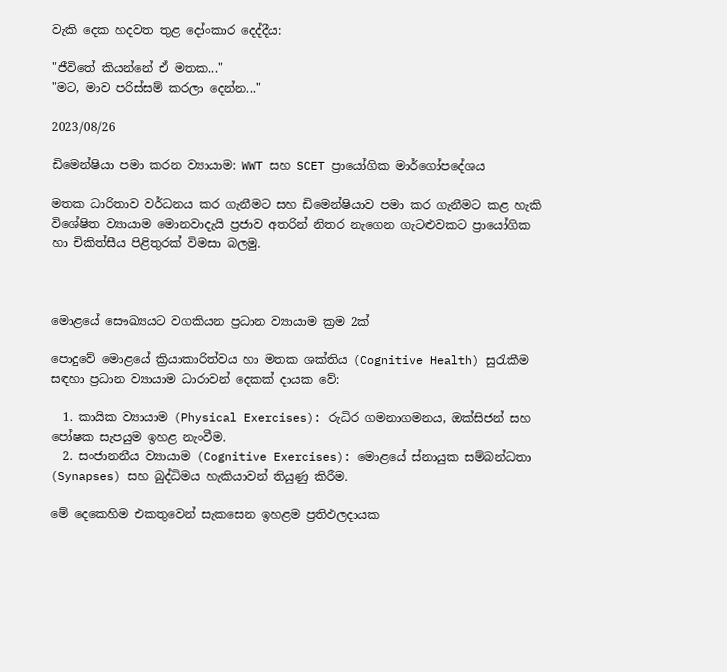වැකි දෙක හදවත තුළ දෝංකාර දෙද්දීය:

"ජීවිතේ කියන්නේ ඒ මතක..."
"මට, මාව පරිස්සම් කරලා දෙන්න..."

2023/08/26

ඩිමෙන්ෂියා පමා කරන ව්‍යායාම: WWT සහ SCET ප්‍රායෝගික මාර්ගෝපදේශය

මතක ධාරිතාව වර්ධනය කර ගැනීමට සහ ඩිමෙන්ෂියාව පමා කර ගැනීමට කළ හැකි විශේෂිත ව්‍යායාම මොනවාදැයි ප්‍රජාව අතරින් නිතර නැගෙන ගැටළුවකට ප්‍රායෝගික හා චිකිත්සීය පිළිතුරක් විමසා බලමු.



මොළයේ සෞඛ්‍යයට වගකියන ප්‍රධාන ව්‍යායාම ක්‍රම 2ක්

පොදුවේ මොළයේ ක්‍රියාකාරිත්වය හා මතක ශක්තිය (Cognitive Health) සුරැකීම සඳහා ප්‍රධාන ව්‍යායාම ධාරාවන් දෙකක් දායක වේ:

  1. කායික ව්‍යායාම (Physical Exercises): රුධිර ගමනාගමනය, ඔක්සිජන් සහ පෝෂක සැපයුම ඉහළ නැංවීම.
  2. සංජානනීය ව්‍යායාම (Cognitive Exercises): මොළයේ ස්නායුක සම්බන්ධතා (Synapses) සහ බුද්ධිමය හැකියාවන් තියුණු කිරීම.

මේ දෙකෙහිම එකතුවෙන් සැකසෙන ඉහළම ප්‍රතිඵලදායක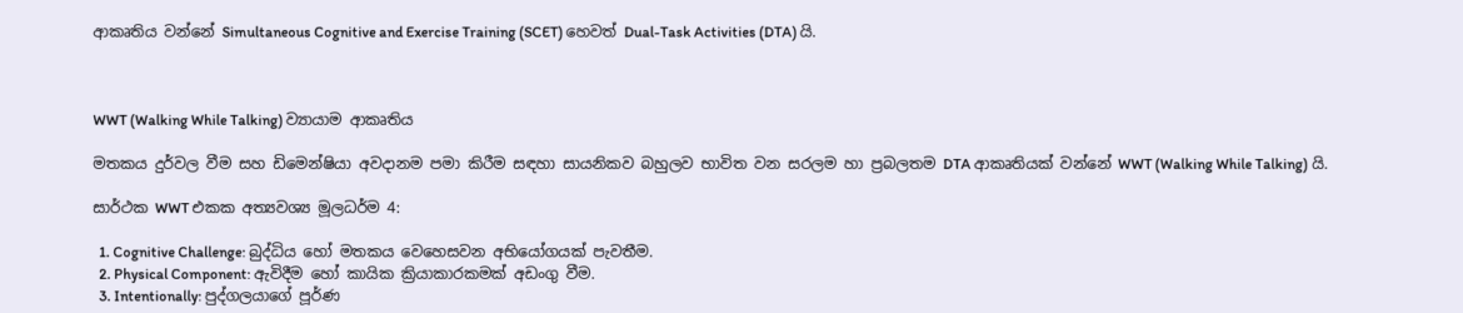ආකෘතිය වන්නේ Simultaneous Cognitive and Exercise Training (SCET) හෙවත් Dual-Task Activities (DTA) යි.



WWT (Walking While Talking) ව්‍යායාම ආකෘතිය

මතකය දුර්වල වීම සහ ඩිමෙන්ෂියා අවදානම පමා කිරීම සඳහා සායනිකව බහුලව භාවිත වන සරලම හා ප්‍රබලතම DTA ආකෘතියක් වන්නේ WWT (Walking While Talking) යි.

සාර්ථක WWT එකක අත්‍යවශ්‍ය මූලධර්ම 4:

  1. Cognitive Challenge: බුද්ධිය හෝ මතකය වෙහෙසවන අභියෝගයක් පැවතීම.
  2. Physical Component: ඇවිදීම හෝ කායික ක්‍රියාකාරකමක් අඩංගු වීම.
  3. Intentionally: පුද්ගලයාගේ පූර්ණ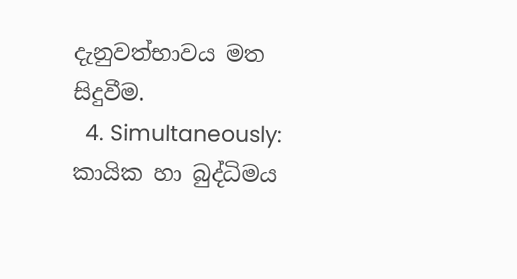දැනුවත්භාවය මත සිදුවීම.
  4. Simultaneously: කායික හා බුද්ධිමය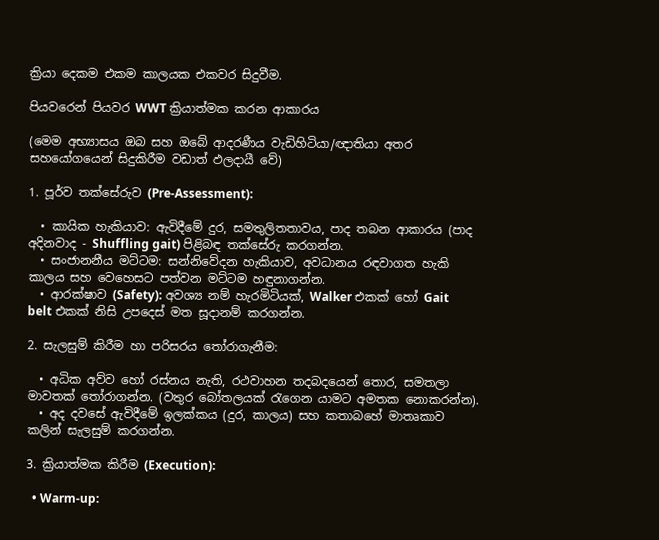ක්‍රියා දෙකම එකම කාලයක එකවර සිදුවීම.

පියවරෙන් පියවර WWT ක්‍රියාත්මක කරන ආකාරය

(මෙම අභ්‍යාසය ඔබ සහ ඔබේ ආදරණීය වැඩිහිටියා/ඥාතියා අතර සහයෝගයෙන් සිදුකිරීම වඩාත් ඵලදායී වේ)

1. පූර්ව තක්සේරුව (Pre-Assessment):

  • කායික හැකියාව: ඇවිදීමේ දුර, සමතුලිතතාවය, පාද තබන ආකාරය (පාද අදිනවාද - Shuffling gait) පිළිබඳ තක්සේරු කරගන්න.
  • සංජානනීය මට්ටම: සන්නිවේදන හැකියාව, අවධානය රඳවාගත හැකි කාලය සහ වෙහෙසට පත්වන මට්ටම හඳුනාගන්න.
  • ආරක්ෂාව (Safety): අවශ්‍ය නම් හැරමිටියක්, Walker එකක් හෝ Gait belt එකක් නිසි උපදෙස් මත සූදානම් කරගන්න.

2. සැලසුම් කිරීම හා පරිසරය තෝරාගැනීම:

  • අධික අව්ව හෝ රස්නය නැති, රථවාහන තදබදයෙන් තොර, සමතලා මාවතක් තෝරාගන්න. (වතුර බෝතලයක් රැගෙන යාමට අමතක නොකරන්න).
  • අද දවසේ ඇවිදීමේ ඉලක්කය (දුර, කාලය) සහ කතාබහේ මාතෘකාව කලින් සැලසුම් කරගන්න.

3. ක්‍රියාත්මක කිරීම (Execution):

  • Warm-up: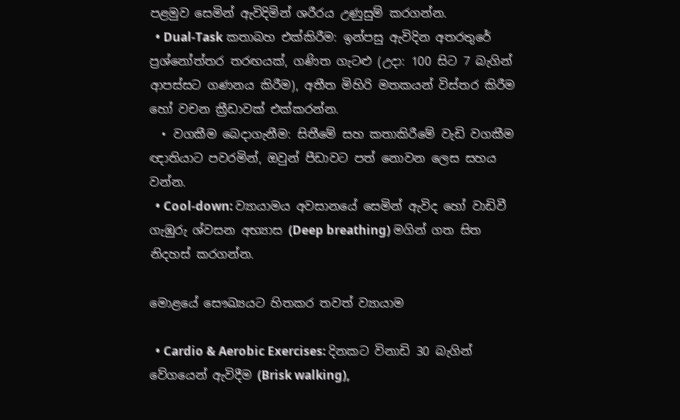පළමුව සෙමින් ඇවිදිමින් ශරීරය උණුසුම් කරගන්න.
  • Dual-Task කතාබහ එක්කිරීම: ඉන්පසු ඇවිදින අතරතුරේ ප්‍රශ්නෝත්තර තරඟයක්, ගණිත ගැටළු (උදා: 100 සිට 7 බැගින් ආපස්සට ගණනය කිරීම), අතීත මිහිරි මතකයන් විස්තර කිරීම හෝ වචන ක්‍රීඩාවක් එක්කරන්න.
  • වගකීම බෙදාගැනීම: සිතීමේ සහ කතාකිරීමේ වැඩි වගකීම ඥාතියාට පවරමින්, ඔවුන් පීඩාවට පත් නොවන ලෙස සහය වන්න.
  • Cool-down: ව්‍යායාමය අවසානයේ සෙමින් ඇවිද හෝ වාඩිවී ගැඹුරු ශ්වසන අභ්‍යාස (Deep breathing) මගින් ගත සිත නිදහස් කරගන්න.

මොළයේ සෞඛ්‍යයට හිතකර තවත් ව්‍යායාම

  • Cardio & Aerobic Exercises: දිනකට විනාඩි 30 බැගින් වේගයෙන් ඇවිදීම (Brisk walking),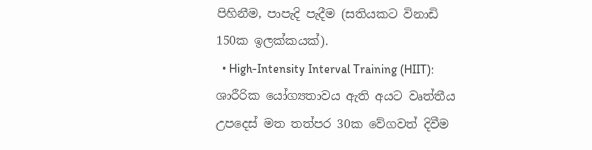පිහිනීම, පාපැදි පැදීම (සතියකට විනාඩි 150ක ඉලක්කයක්).
  • High-Intensity Interval Training (HIIT): ශාරීරික යෝග්‍යතාවය ඇති අයට වෘත්තීය උපදෙස් මත තත්පර 30ක වේගවත් දිවීම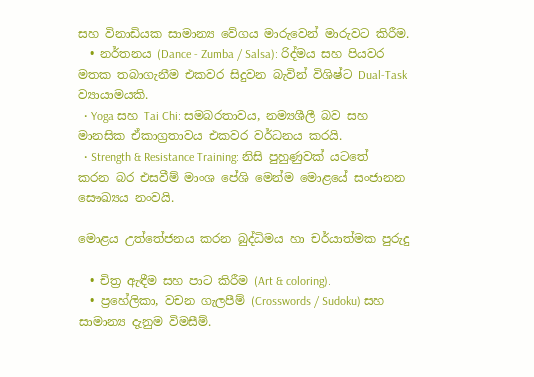සහ විනාඩියක සාමාන්‍ය වේගය මාරුවෙන් මාරුවට කිරීම.
  • නර්තනය (Dance - Zumba / Salsa): රිද්මය සහ පියවර මතක තබාගැනීම එකවර සිදුවන බැවින් විශිෂ්ට Dual-Task ව්‍යායාමයකි.
  • Yoga සහ Tai Chi: සමබරතාවය, නම්‍යශීලී බව සහ මානසික ඒකාග්‍රතාවය එකවර වර්ධනය කරයි.
  • Strength & Resistance Training: නිසි පුහුණුවක් යටතේ කරන බර එසවීම් මාංශ පේශි මෙන්ම මොළයේ සංජානන සෞඛ්‍යය නංවයි.

මොළය උත්තේජනය කරන බුද්ධිමය හා චර්යාත්මක පුරුදු

  • චිත්‍ර ඇඳීම සහ පාට කිරීම (Art & coloring).
  • ප්‍රහේලිකා, වචන ගැලපීම් (Crosswords / Sudoku) සහ සාමාන්‍ය දැනුම විමසීම්.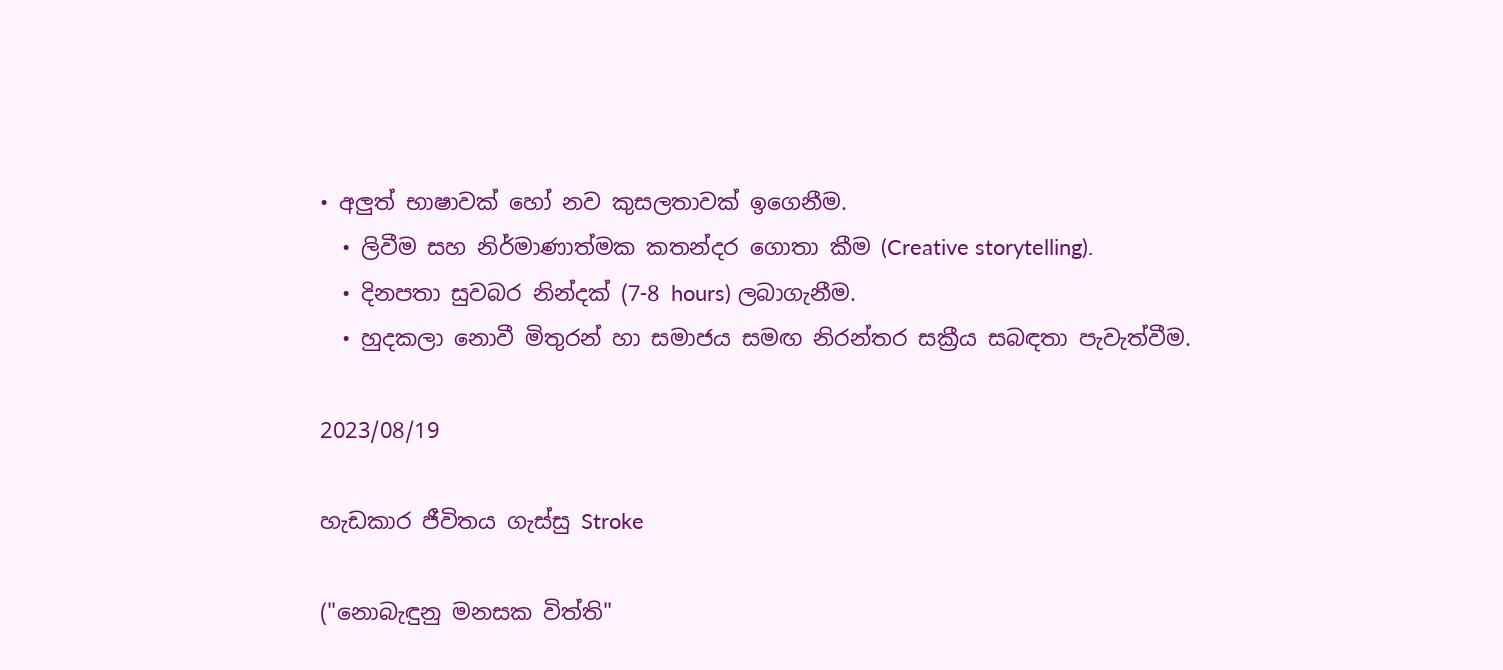• අලුත් භාෂාවක් හෝ නව කුසලතාවක් ඉගෙනීම.
  • ලිවීම සහ නිර්මාණාත්මක කතන්දර ගොතා කීම (Creative storytelling).
  • දිනපතා සුවබර නින්දක් (7-8 hours) ලබාගැනීම.
  • හුදකලා නොවී මිතුරන් හා සමාජය සමඟ නිරන්තර සක්‍රීය සබඳතා පැවැත්වීම.

2023/08/19

හැඩකාර ජීවිතය ගැස්සු Stroke

("නොබැඳුනු මනසක විත්ති"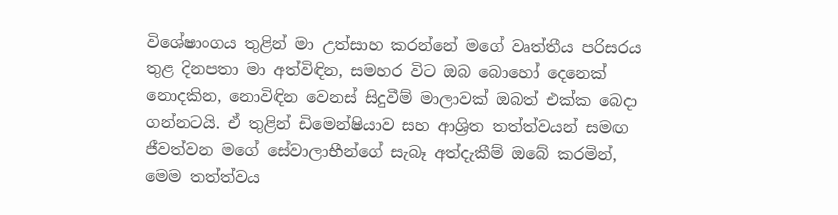විශේෂාංගය තුළින් මා උත්සාහ කරන්නේ මගේ වෘත්තීය පරිසරය තුළ දිනපතා මා අත්විඳින, සමහර විට ඔබ බොහෝ දෙනෙක් නොදකින, නොවිඳින වෙනස් සිදුවීම් මාලාවක් ඔබත් එක්ක බෙදා ගන්නටයි. ඒ තුළින් ඩිමෙන්ෂියාව සහ ආශ්‍රිත තත්ත්වයන් සමඟ ජීවත්වන මගේ සේවාලාභීන්ගේ සැබෑ අත්දැකීම් ඔබේ කරමින්, මෙම තත්ත්වය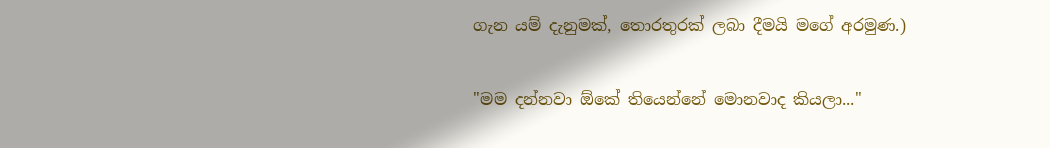ගැන යම් දැනුමක්, තොරතුරක් ලබා දීමයි මගේ අරමුණ.)

"මම දන්නවා ඕකේ තියෙන්නේ මොනවාද කියලා..."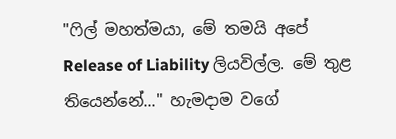"ෆිල් මහත්මයා, මේ තමයි අපේ Release of Liability ලියවිල්ල. මේ තුළ තියෙන්නේ..." හැමදාම වගේ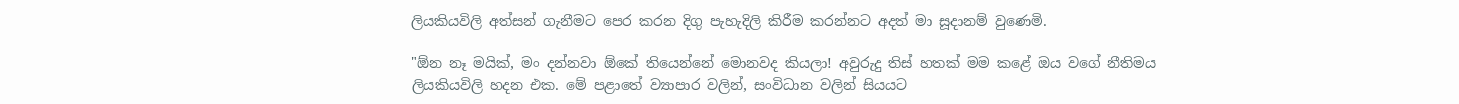ලියකියවිලි අත්සන් ගැනීමට පෙර කරන දිගු පැහැදිලි කිරීම කරන්නට අදත් මා සූදානම් වුණෙමි.

"ඕන නෑ මයික්, මං දන්නවා ඕකේ තියෙන්නේ මොනවද කියලා! අවුරුදු තිස් හතක් මම කළේ ඔය වගේ නීතිමය ලියකියවිලි හදන එක. මේ පළාතේ ව්‍යාපාර වලින්, සංවිධාන වලින් සියයට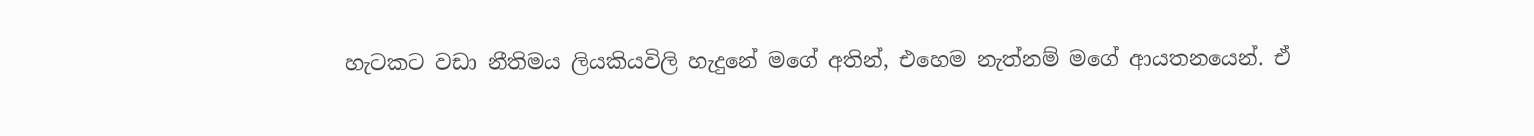හැටකට වඩා නීතිමය ලියකියවිලි හැදුනේ මගේ අතින්, එහෙම නැත්නම් මගේ ආයතනයෙන්. ඒ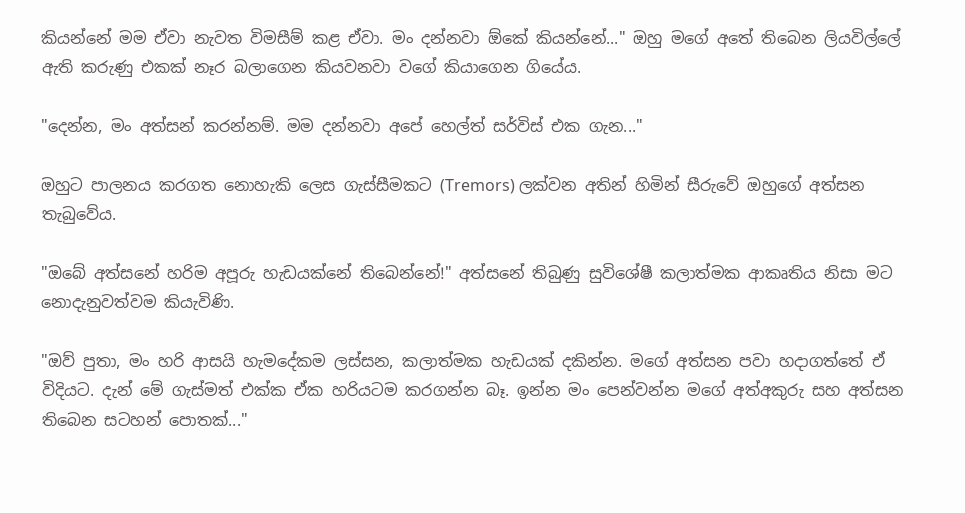කියන්නේ මම ඒවා නැවත විමසීම් කළ ඒවා. මං දන්නවා ඕකේ කියන්නේ..." ඔහු මගේ අතේ තිබෙන ලියවිල්ලේ ඇති කරුණු එකක් නෑර බලාගෙන කියවනවා වගේ කියාගෙන ගියේය.

"දෙන්න, මං අත්සන් කරන්නම්. මම දන්නවා අපේ හෙල්ත් සර්විස් එක ගැන..."

ඔහුට පාලනය කරගත නොහැකි ලෙස ගැස්සීමකට (Tremors) ලක්වන අතින් හිමින් සීරුවේ ඔහුගේ අත්සන තැබුවේය.

"ඔබේ අත්සනේ හරිම අපූරු හැඩයක්නේ තිබෙන්නේ!" අත්සනේ තිබුණු සුවිශේෂී කලාත්මක ආකෘතිය නිසා මට නොදැනුවත්වම කියැවිණි.

"ඔව් පුතා, මං හරි ආසයි හැමදේකම ලස්සන, කලාත්මක හැඩයක් දකින්න. මගේ අත්සන පවා හදාගත්තේ ඒ විදියට. දැන් මේ ගැස්මත් එක්ක ඒක හරියටම කරගන්න බෑ. ඉන්න මං පෙන්වන්න මගේ අත්අකුරු සහ අත්සන තිබෙන සටහන් පොතක්..."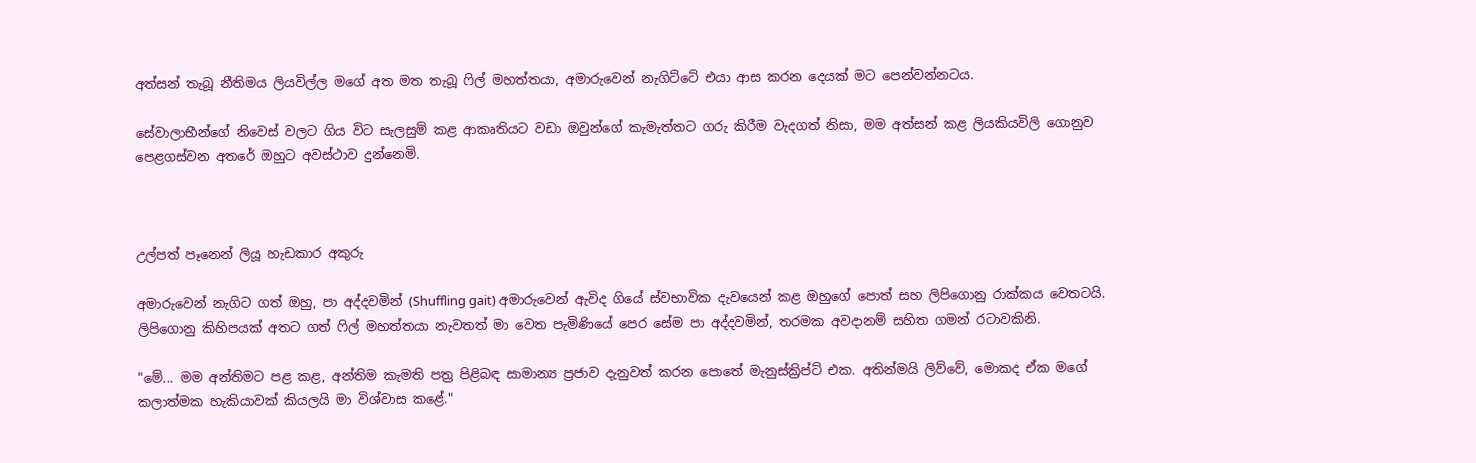අත්සන් තැබූ නීතිමය ලියවිල්ල මගේ අත මත තැබූ ෆිල් මහත්තයා, අමාරුවෙන් නැගිට්ටේ එයා ආස කරන දෙයක් මට පෙන්වන්නටය.

සේවාලාභීන්ගේ නිවෙස් වලට ගිය විට සැලසුම් කළ ආකෘතියට වඩා ඔවුන්ගේ කැමැත්තට ගරු කිරීම වැදගත් නිසා, මම අත්සන් කළ ලියකියවිලි ගොනුව පෙළගස්වන අතරේ ඔහුට අවස්ථාව දුන්නෙමි.



උල්පත් පෑනෙන් ලියූ හැඩකාර අකුරු

අමාරුවෙන් නැගිට ගත් ඔහු, පා අද්දවමින් (Shuffling gait) අමාරුවෙන් ඇවිද ගියේ ස්වභාවික දැවයෙන් කළ ඔහුගේ පොත් සහ ලිපිගොනු රාක්කය වෙතටයි. ලිපිගොනු කිහිපයක් අතට ගත් ෆිල් මහත්තයා නැවතත් මා වෙත පැමිණියේ පෙර සේම පා අද්දවමින්, තරමක අවදානම් සහිත ගමන් රටාවකිනි.

"මේ... මම අන්තිමට පළ කළ, අන්තිම කැමති පත්‍ර පිළිබඳ සාමාන්‍ය ප්‍රජාව දැනුවත් කරන පොතේ මැනුස්ක්‍රිප්ට් එක. අතින්මයි ලිව්වේ, මොකද ඒක මගේ කලාත්මක හැකියාවක් කියලයි මා විශ්වාස කළේ."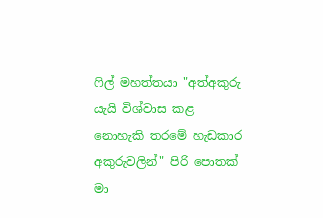ෆිල් මහත්තයා "අත්අකුරු යැයි විශ්වාස කළ නොහැකි තරමේ හැඩකාර අකුරුවලින්" පිරි පොතක් මා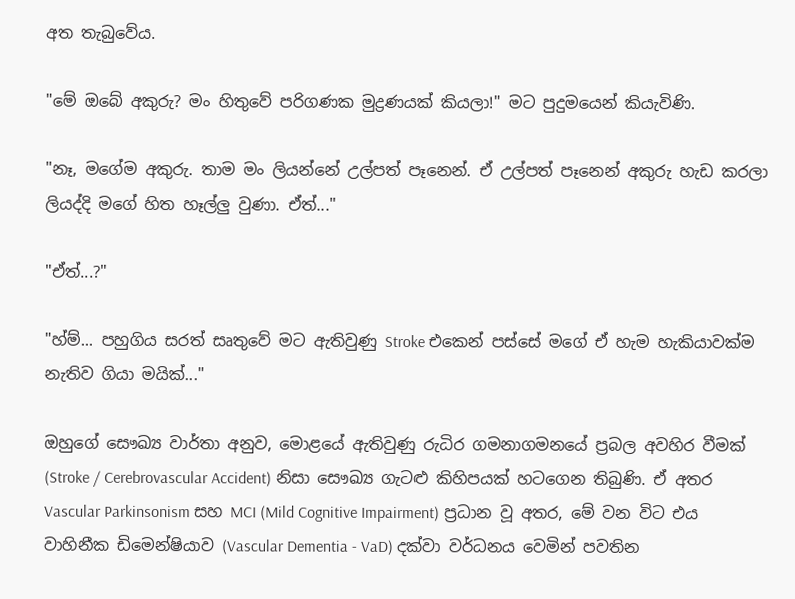අත තැබුවේය.

"මේ ඔබේ අකුරු? මං හිතුවේ පරිගණක මුද්‍රණයක් කියලා!" මට පුදුමයෙන් කියැවිණි.

"නෑ, මගේම අකුරු. තාම මං ලියන්නේ උල්පත් පෑනෙන්. ඒ උල්පත් පෑනෙන් අකුරු හැඩ කරලා ලියද්දි මගේ හිත හෑල්ලු වුණා. ඒත්..."

"ඒත්...?"

"හ්ම්... පහුගිය සරත් සෘතුවේ මට ඇතිවුණු Stroke එකෙන් පස්සේ මගේ ඒ හැම හැකියාවක්ම නැතිව ගියා මයික්..."

ඔහුගේ සෞඛ්‍ය වාර්තා අනුව, මොළයේ ඇතිවුණු රුධිර ගමනාගමනයේ ප්‍රබල අවහිර වීමක් (Stroke / Cerebrovascular Accident) නිසා සෞඛ්‍ය ගැටළු කිහිපයක් හටගෙන තිබුණි. ඒ අතර Vascular Parkinsonism සහ MCI (Mild Cognitive Impairment) ප්‍රධාන වූ අතර, මේ වන විට එය වාහිනීක ඩිමෙන්ෂියාව (Vascular Dementia - VaD) දක්වා වර්ධනය වෙමින් පවතින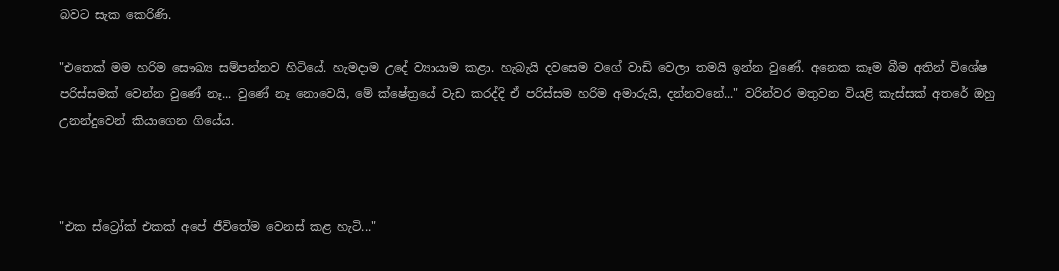බවට සැක කෙරිණි.

"එතෙක් මම හරිම සෞඛ්‍ය සම්පන්නව හිටියේ. හැමදාම උදේ ව්‍යායාම කළා. හැබැයි දවසෙම වගේ වාඩි වෙලා තමයි ඉන්න වුණේ. අනෙක කෑම බීම අතින් විශේෂ පරිස්සමක් වෙන්න වුණේ නෑ... වුණේ නෑ නොවෙයි, මේ ක්ෂේත්‍රයේ වැඩ කරද්දි ඒ පරිස්සම හරිම අමාරුයි, දන්නවනේ..." වරින්වර මතුවන වියළි කැස්සක් අතරේ ඔහු උනන්දුවෙන් කියාගෙන ගියේය.



"එක ස්ට්‍රෝක් එකක් අපේ ජීවිතේම වෙනස් කළ හැටි..."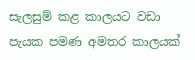සැලසුම් කළ කාලයට වඩා පැයක පමණ අමතර කාලයක්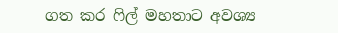ගත කර ෆිල් මහතාට අවශ්‍ය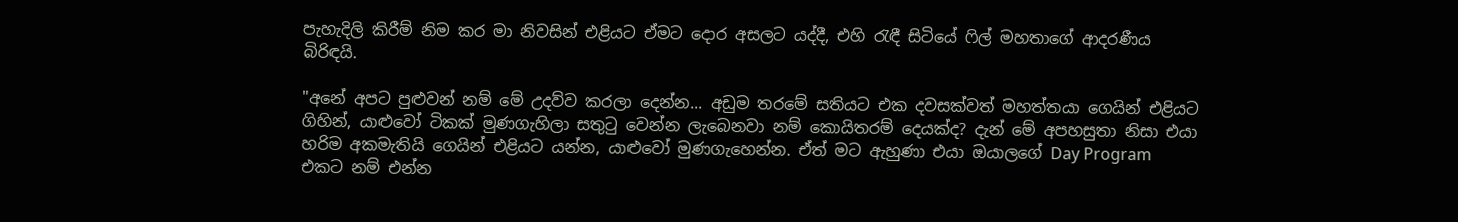පැහැදිලි කිරීම් නිම කර මා නිවසින් එළියට ඒමට දොර අසලට යද්දී, එහි රැඳී සිටියේ ෆිල් මහතාගේ ආදරණීය බිරිඳයි.

"අනේ අපට පුළුවන් නම් මේ උදව්ව කරලා දෙන්න... අඩුම තරමේ සතියට එක දවසක්වත් මහත්තයා ගෙයින් එළියට ගිහින්, යාළුවෝ ටිකක් මුණගැහිලා සතුටු වෙන්න ලැබෙනවා නම් කොයිතරම් දෙයක්ද? දැන් මේ අපහසුතා නිසා එයා හරිම අකමැතියි ගෙයින් එළියට යන්න, යාළුවෝ මුණගැහෙන්න. ඒත් මට ඇහුණා එයා ඔයාලගේ Day Program එකට නම් එන්න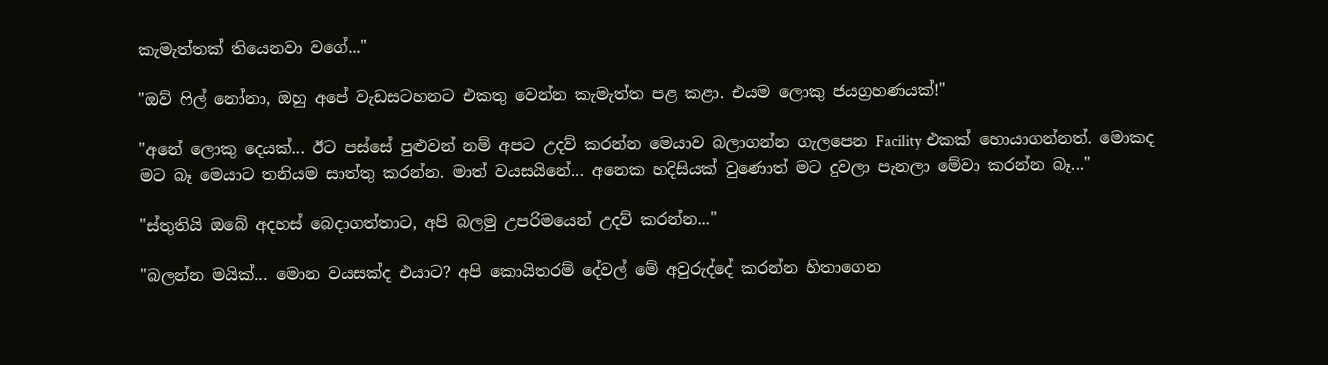කැමැත්තක් තියෙනවා වගේ..."

"ඔව් ෆිල් නෝනා, ඔහු අපේ වැඩසටහනට එකතු වෙන්න කැමැත්ත පළ කළා. එයම ලොකු ජයග්‍රහණයක්!"

"අනේ ලොකු දෙයක්... ඊට පස්සේ පුළුවන් නම් අපට උදව් කරන්න මෙයාව බලාගන්න ගැලපෙන Facility එකක් හොයාගන්නත්. මොකද මට බෑ මෙයාට තනියම සාත්තු කරන්න. මාත් වයසයිනේ... අනෙක හදිසියක් වුණොත් මට දුවලා පැනලා මේවා කරන්න බෑ..."

"ස්තුතියි ඔබේ අදහස් බෙදාගත්තාට, අපි බලමු උපරිමයෙන් උදව් කරන්න..."

"බලන්න මයික්... මොන වයසක්ද එයාට? අපි කොයිතරම් දේවල් මේ අවුරුද්දේ කරන්න හිතාගෙන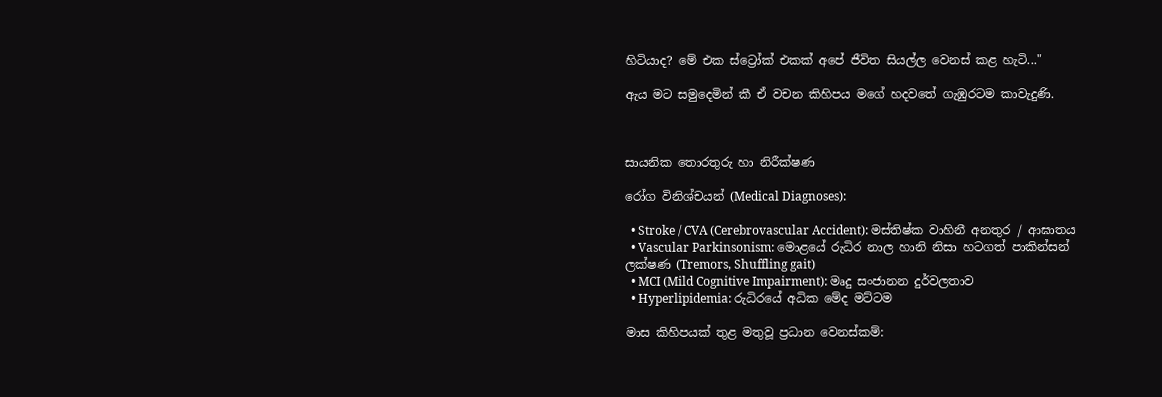හිටියාද? මේ එක ස්ට්‍රෝක් එකක් අපේ ජීවිත සියල්ල වෙනස් කළ හැටි..."

ඇය මට සමුදෙමින් කී ඒ වචන කිහිපය මගේ හදවතේ ගැඹුරටම කාවැදුණි.



සායනික තොරතුරු හා නිරීක්ෂණ

රෝග විනිශ්චයන් (Medical Diagnoses):

  • Stroke / CVA (Cerebrovascular Accident): මස්තිෂ්ක වාහිනී අනතුර / ආඝාතය
  • Vascular Parkinsonism: මොළයේ රුධිර නාල හානි නිසා හටගත් පාකින්සන් ලක්ෂණ (Tremors, Shuffling gait)
  • MCI (Mild Cognitive Impairment): මෘදු සංජානන දුර්වලතාව
  • Hyperlipidemia: රුධිරයේ අධික මේද මට්ටම

මාස කිහිපයක් තුළ මතුවූ ප්‍රධාන වෙනස්කම්: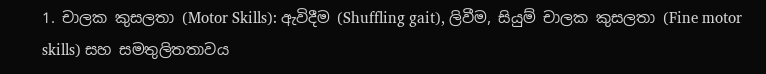1. චාලක කුසලතා (Motor Skills): ඇවිදීම (Shuffling gait), ලිවීම, සියුම් චාලක කුසලතා (Fine motor skills) සහ සමතුලිතතාවය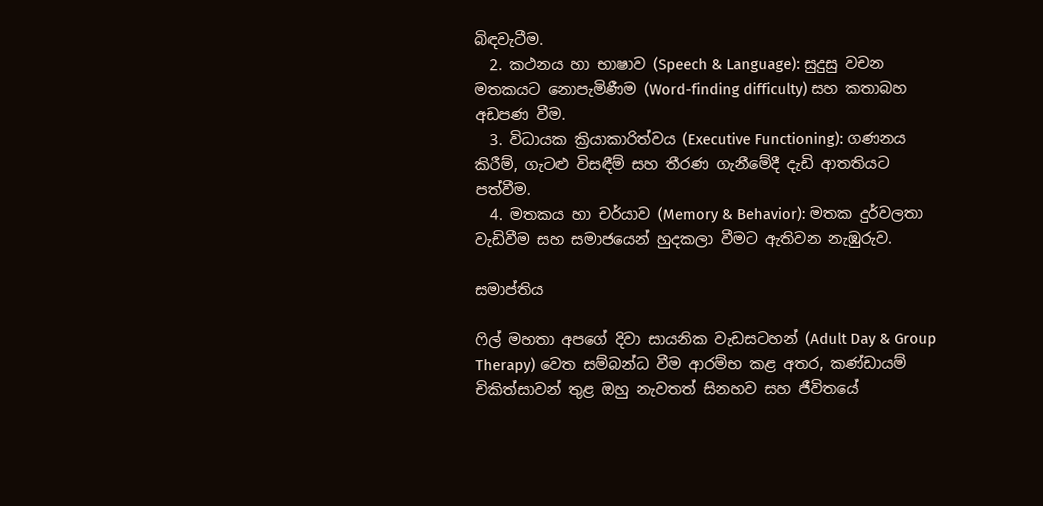බිඳවැටීම.
  2. කථනය හා භාෂාව (Speech & Language): සුදුසු වචන මතකයට නොපැමිණීම (Word-finding difficulty) සහ කතාබහ අඩපණ වීම.
  3. විධායක ක්‍රියාකාරිත්වය (Executive Functioning): ගණනය කිරීම්, ගැටළු විසඳීම් සහ තීරණ ගැනීමේදී දැඩි ආතතියට පත්වීම.
  4. මතකය හා චර්යාව (Memory & Behavior): මතක දුර්වලතා වැඩිවීම සහ සමාජයෙන් හුදකලා වීමට ඇතිවන නැඹුරුව.

සමාප්තිය

ෆිල් මහතා අපගේ දිවා සායනික වැඩසටහන් (Adult Day & Group Therapy) වෙත සම්බන්ධ වීම ආරම්භ කළ අතර, කණ්ඩායම් චිකිත්සාවන් තුළ ඔහු නැවතත් සිනහව සහ ජීවිතයේ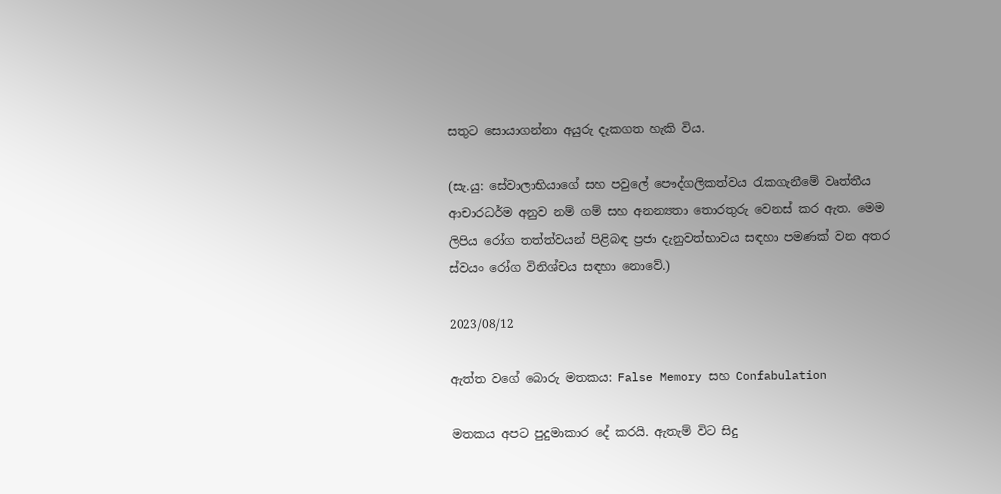සතුට සොයාගන්නා අයුරු දැකගත හැකි විය.

(සැ.යු: සේවාලාභියාගේ සහ පවුලේ පෞද්ගලිකත්වය රැකගැනීමේ වෘත්තීය ආචාරධර්ම අනුව නම් ගම් සහ අනන්‍යතා තොරතුරු වෙනස් කර ඇත. මෙම ලිපිය රෝග තත්ත්වයන් පිළිබඳ ප්‍රජා දැනුවත්භාවය සඳහා පමණක් වන අතර ස්වයං රෝග විනිශ්චය සඳහා නොවේ.)

2023/08/12

ඇත්ත වගේ බොරු මතකය: False Memory සහ Confabulation

මතකය අපට පුදුමාකාර දේ කරයි. ඇතැම් විට සිදු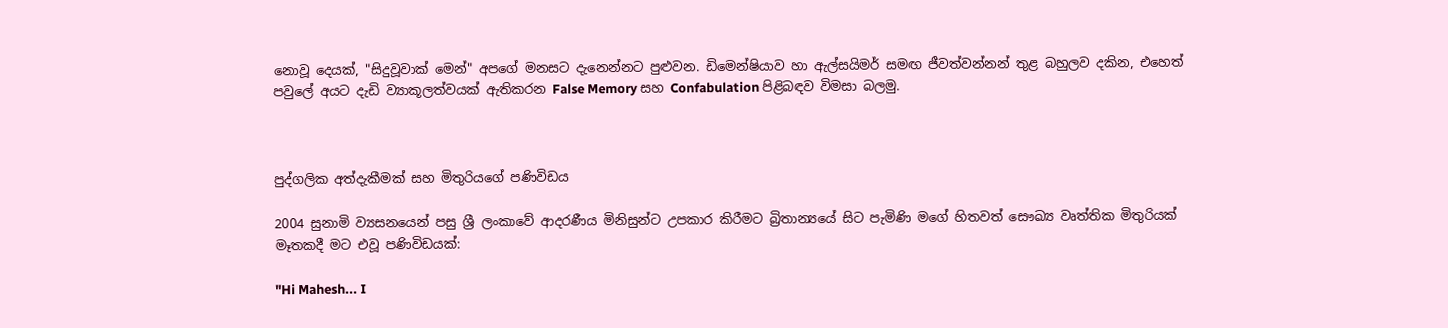නොවූ දෙයක්, "සිදුවූවාක් මෙන්" අපගේ මනසට දැනෙන්නට පුළුවන. ඩිමෙන්ෂියාව හා ඇල්සයිමර් සමඟ ජීවත්වන්නන් තුළ බහුලව දකින, එහෙත් පවුලේ අයට දැඩි ව්‍යාකූලත්වයක් ඇතිකරන False Memory සහ Confabulation පිළිබඳව විමසා බලමු.



පුද්ගලික අත්දැකීමක් සහ මිතුරියගේ පණිවිඩය

2004 සුනාමි ව්‍යසනයෙන් පසු ශ්‍රී ලංකාවේ ආදරණීය මිනිසුන්ට උපකාර කිරීමට බ්‍රිතාන්‍යයේ සිට පැමිණි මගේ හිතවත් සෞඛ්‍ය වෘත්තික මිතුරියක් මෑතකදී මට එවූ පණිවිඩයක්:

"Hi Mahesh... I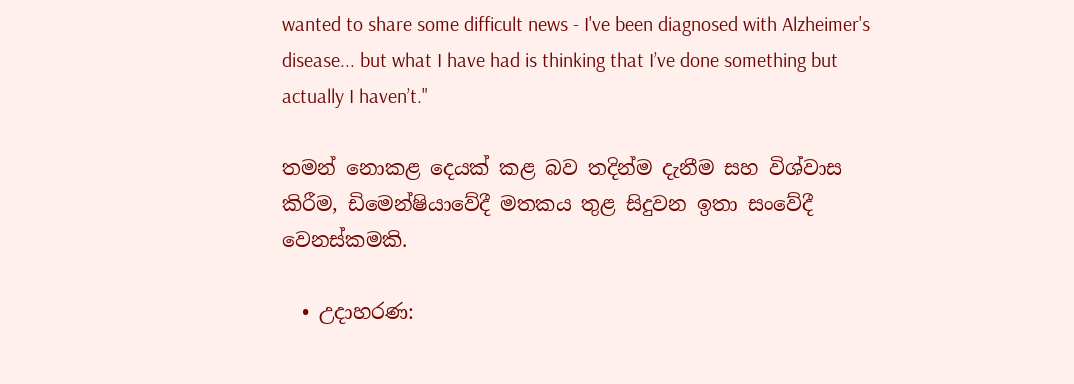wanted to share some difficult news - I've been diagnosed with Alzheimer's disease... but what I have had is thinking that I’ve done something but actually I haven’t."

තමන් නොකළ දෙයක් කළ බව තදින්ම දැනීම සහ විශ්වාස කිරීම, ඩිමෙන්ෂියාවේදී මතකය තුළ සිදුවන ඉතා සංවේදී වෙනස්කමකි.

  • උදාහරණ: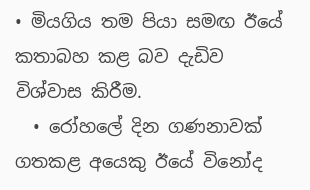• මියගිය තම පියා සමඟ ඊයේ කතාබහ කළ බව දැඩිව විශ්වාස කිරීම.
  • රෝහලේ දින ගණනාවක් ගතකළ අයෙකු ඊයේ විනෝද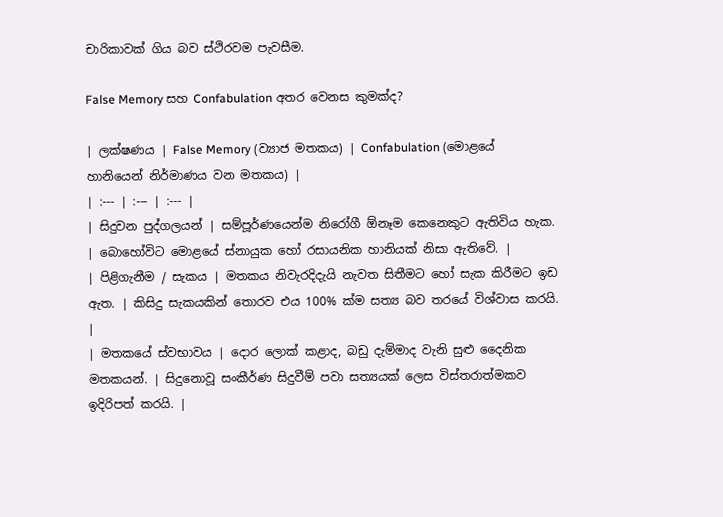චාරිකාවක් ගිය බව ස්ථිරවම පැවසීම.

False Memory සහ Confabulation අතර වෙනස කුමක්ද?

| ලක්ෂණය | False Memory (ව්‍යාජ මතකය) | Confabulation (මොළයේ හානියෙන් නිර්මාණය වන මතකය) |
| :--- | :--- | :--- |
| සිදුවන පුද්ගලයන් | සම්පූර්ණයෙන්ම නිරෝගී ඕනෑම කෙනෙකුට ඇතිවිය හැක. | බොහෝවිට මොළයේ ස්නායුක හෝ රසායනික හානියක් නිසා ඇතිවේ. |
| පිළිගැනීම / සැකය | මතකය නිවැරදිදැයි නැවත සිතීමට හෝ සැක කිරීමට ඉඩ ඇත. | කිසිදු සැකයකින් තොරව එය 100% ක්ම සත්‍ය බව තරයේ විශ්වාස කරයි. |
| මතකයේ ස්වභාවය | දොර ලොක් කළාද, බඩු දැම්මාද වැනි සුළු දෛනික මතකයන්. | සිදුනොවූ සංකීර්ණ සිදුවීම් පවා සත්‍යයක් ලෙස විස්තරාත්මකව ඉදිරිපත් කරයි. |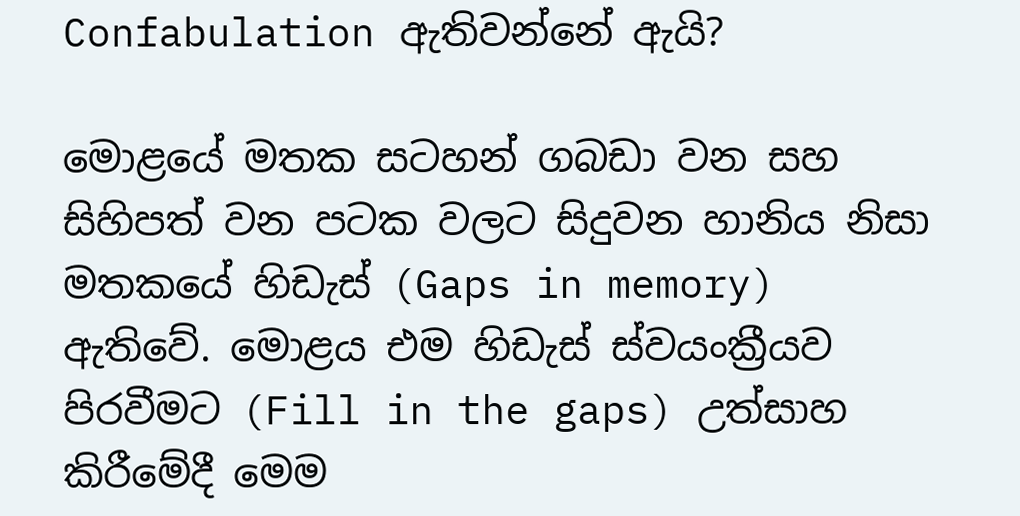Confabulation ඇතිවන්නේ ඇයි?

මොළයේ මතක සටහන් ගබඩා වන සහ සිහිපත් වන පටක වලට සිදුවන හානිය නිසා මතකයේ හිඩැස් (Gaps in memory) ඇතිවේ. මොළය එම හිඩැස් ස්වයංක්‍රීයව පිරවීමට (Fill in the gaps) උත්සාහ කිරීමේදී මෙම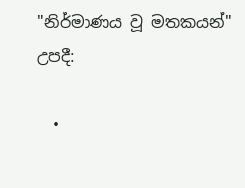"නිර්මාණය වූ මතකයන්" උපදී:

  •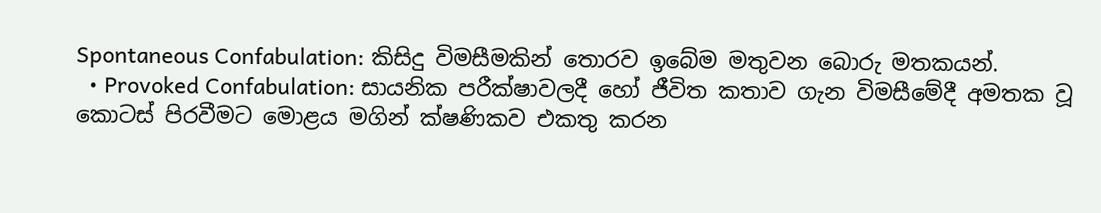Spontaneous Confabulation: කිසිදු විමසීමකින් තොරව ඉබේම මතුවන බොරු මතකයන්.
  • Provoked Confabulation: සායනික පරීක්ෂාවලදී හෝ ජීවිත කතාව ගැන විමසීමේදී අමතක වූ කොටස් පිරවීමට මොළය මගින් ක්ෂණිකව එකතු කරන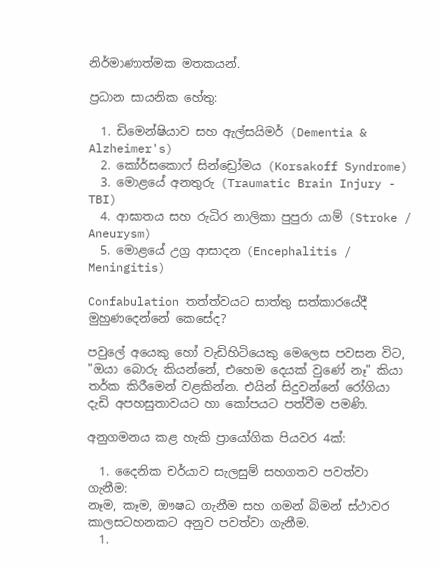නිර්මාණාත්මක මතකයන්.

ප්‍රධාන සායනික හේතු:

  1. ඩිමෙන්ෂියාව සහ ඇල්සයිමර් (Dementia & Alzheimer's)
  2. කෝර්සකොෆ් සින්ඩ්‍රෝමය (Korsakoff Syndrome)
  3. මොළයේ අනතුරු (Traumatic Brain Injury - TBI)
  4. ආඝාතය සහ රුධිර නාලිකා පුපුරා යාම් (Stroke / Aneurysm)
  5. මොළයේ උග්‍ර ආසාදන (Encephalitis / Meningitis)

Confabulation තත්ත්වයට සාත්තු සත්කාරයේදී මුහුණදෙන්නේ කෙසේද?

පවුලේ අයෙකු හෝ වැඩිහිටියෙකු මෙලෙස පවසන විට, "ඔයා බොරු කියන්නේ, එහෙම දෙයක් වුණේ නෑ" කියා තර්ක කිරීමෙන් වළකින්න. එයින් සිදුවන්නේ රෝගියා දැඩි අපහසුතාවයට හා කෝපයට පත්වීම පමණි.

අනුගමනය කළ හැකි ප්‍රායෝගික පියවර 4ක්:

  1. දෛනික චර්යාව සැලසුම් සහගතව පවත්වා ගැනීම:
නෑම, කෑම, ඖෂධ ගැනීම සහ ගමන් බිමන් ස්ථාවර කාලසටහනකට අනුව පවත්වා ගැනීම.
  1.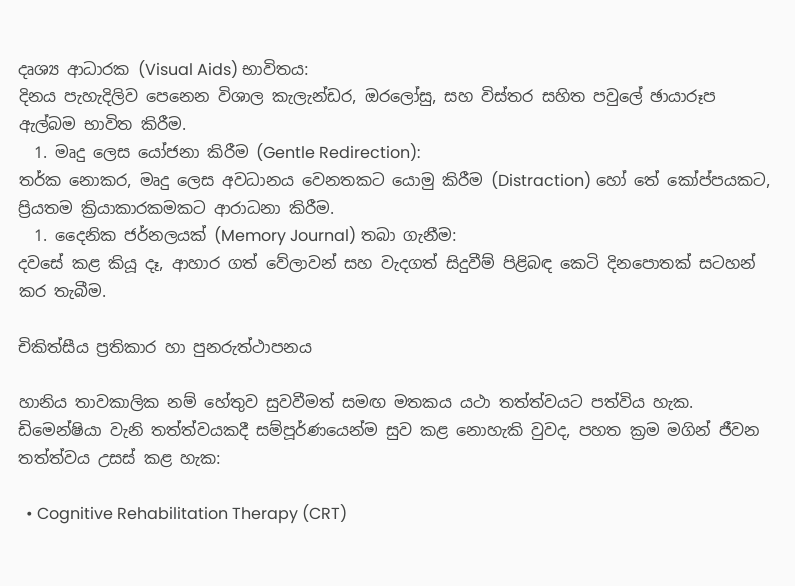දෘශ්‍ය ආධාරක (Visual Aids) භාවිතය:
දිනය පැහැදිලිව පෙනෙන විශාල කැලැන්ඩර, ඔරලෝසු, සහ විස්තර සහිත පවුලේ ඡායාරූප ඇල්බම භාවිත කිරීම.
  1. මෘදු ලෙස යෝජනා කිරීම (Gentle Redirection):
තර්ක නොකර, මෘදු ලෙස අවධානය වෙනතකට යොමු කිරීම (Distraction) හෝ තේ කෝප්පයකට, ප්‍රියතම ක්‍රියාකාරකමකට ආරාධනා කිරීම.
  1. දෛනික ජර්නලයක් (Memory Journal) තබා ගැනීම:
දවසේ කළ කියූ දෑ, ආහාර ගත් වේලාවන් සහ වැදගත් සිදුවීම් පිළිබඳ කෙටි දිනපොතක් සටහන් කර තැබීම.

චිකිත්සීය ප්‍රතිකාර හා පුනරුත්ථාපනය

හානිය තාවකාලික නම් හේතුව සුවවීමත් සමඟ මතකය යථා තත්ත්වයට පත්විය හැක. ඩිමෙන්ෂියා වැනි තත්ත්වයකදී සම්පූර්ණයෙන්ම සුව කළ නොහැකි වුවද, පහත ක්‍රම මගින් ජීවන තත්ත්වය උසස් කළ හැක:

  • Cognitive Rehabilitation Therapy (CRT)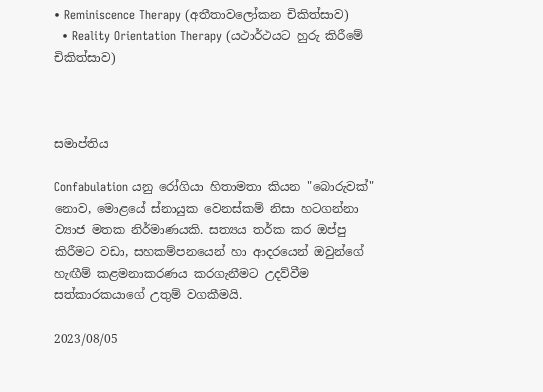• Reminiscence Therapy (අතීතාවලෝකන චිකිත්සාව)
  • Reality Orientation Therapy (යථාර්ථයට හුරු කිරීමේ චිකිත්සාව)



සමාප්තිය

Confabulation යනු රෝගියා හිතාමතා කියන "බොරුවක්" නොව, මොළයේ ස්නායුක වෙනස්කම් නිසා හටගන්නා ව්‍යාජ මතක නිර්මාණයකි. සත්‍යය තර්ක කර ඔප්පු කිරීමට වඩා, සහකම්පනයෙන් හා ආදරයෙන් ඔවුන්ගේ හැඟීම් කළමනාකරණය කරගැනීමට උදව්වීම සත්කාරකයාගේ උතුම් වගකීමයි.

2023/08/05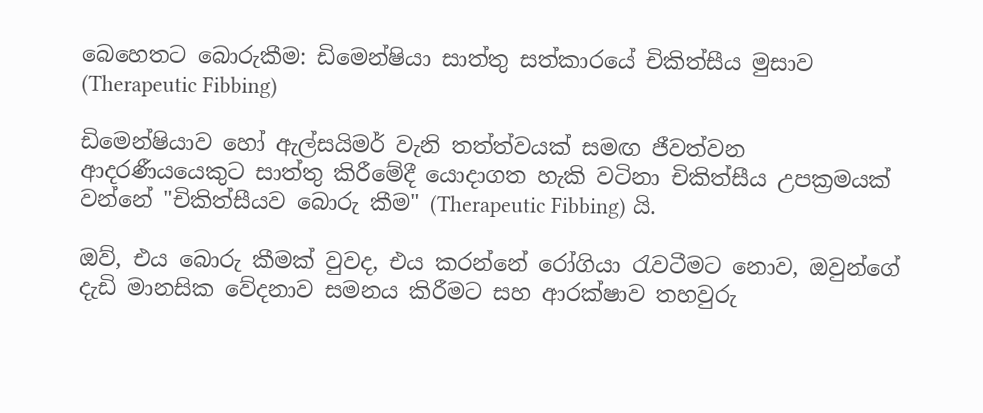බෙහෙතට බොරුකීම: ඩිමෙන්ෂියා සාත්තු සත්කාරයේ චිකිත්සීය මුසාව (Therapeutic Fibbing)

ඩිමෙන්ෂියාව හෝ ඇල්සයිමර් වැනි තත්ත්වයක් සමඟ ජීවත්වන ආදරණීයයෙකුට සාත්තු කිරීමේදී යොදාගත හැකි වටිනා චිකිත්සීය උපක්‍රමයක් වන්නේ "චිකිත්සීයව බොරු කීම" (Therapeutic Fibbing) යි.

ඔව්, එය බොරු කීමක් වුවද, එය කරන්නේ රෝගියා රැවටීමට නොව, ඔවුන්ගේ දැඩි මානසික වේදනාව සමනය කිරීමට සහ ආරක්ෂාව තහවුරු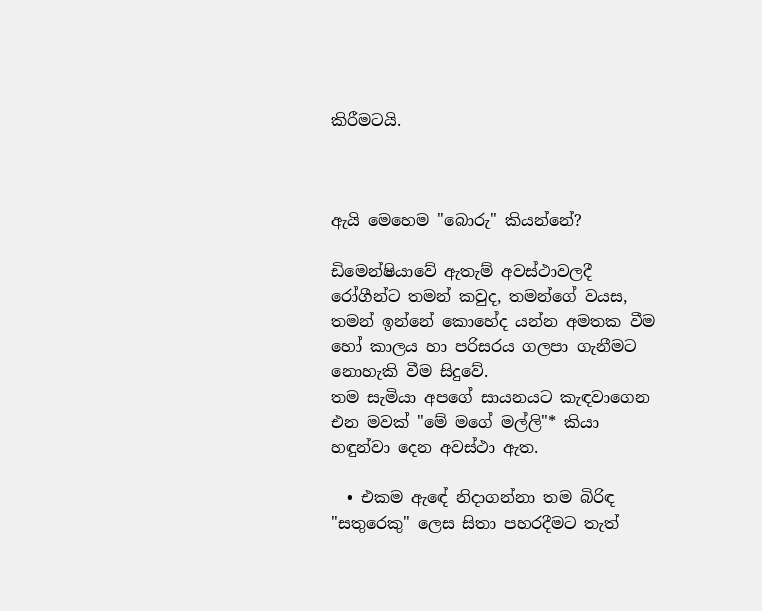කිරීමටයි.



ඇයි මෙහෙම "බොරු" කියන්නේ?

ඩිමෙන්ෂියාවේ ඇතැම් අවස්ථාවලදී රෝගීන්ට තමන් කවුද, තමන්ගේ වයස, තමන් ඉන්නේ කොහේද යන්න අමතක වීම හෝ කාලය හා පරිසරය ගලපා ගැනීමට නොහැකි වීම සිදුවේ.
තම සැමියා අපගේ සායනයට කැඳවාගෙන එන මවක් "මේ මගේ මල්ලි"* කියා හඳුන්වා දෙන අවස්ථා ඇත.

  • එකම ඇඳේ නිදාගන්නා තම බිරිඳ "සතුරෙකු" ලෙස සිතා පහරදීමට තැත්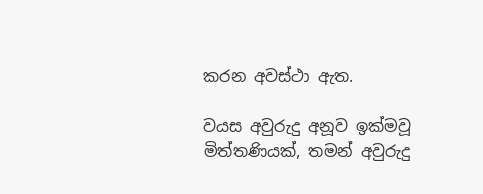කරන අවස්ථා ඇත.

වයස අවුරුදු අනූව ඉක්මවූ මිත්තණියක්, තමන් අවුරුදු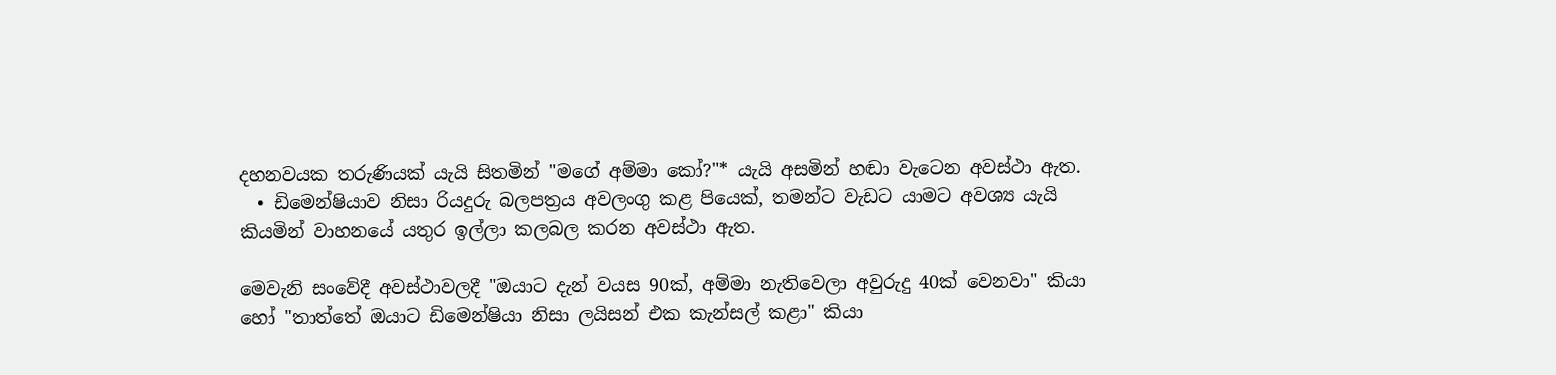දහනවයක තරුණියක් යැයි සිතමින් "මගේ අම්මා කෝ?"* යැයි අසමින් හඬා වැටෙන අවස්ථා ඇත.
  • ඩිමෙන්ෂියාව නිසා රියදුරු බලපත්‍රය අවලංගු කළ පියෙක්, තමන්ට වැඩට යාමට අවශ්‍ය යැයි කියමින් වාහනයේ යතුර ඉල්ලා කලබල කරන අවස්ථා ඇත.

මෙවැනි සංවේදී අවස්ථාවලදී "ඔයාට දැන් වයස 90ක්, අම්මා නැතිවෙලා අවුරුදු 40ක් වෙනවා" කියා හෝ "තාත්තේ ඔයාට ඩිමෙන්ෂියා නිසා ලයිසන් එක කැන්සල් කළා" කියා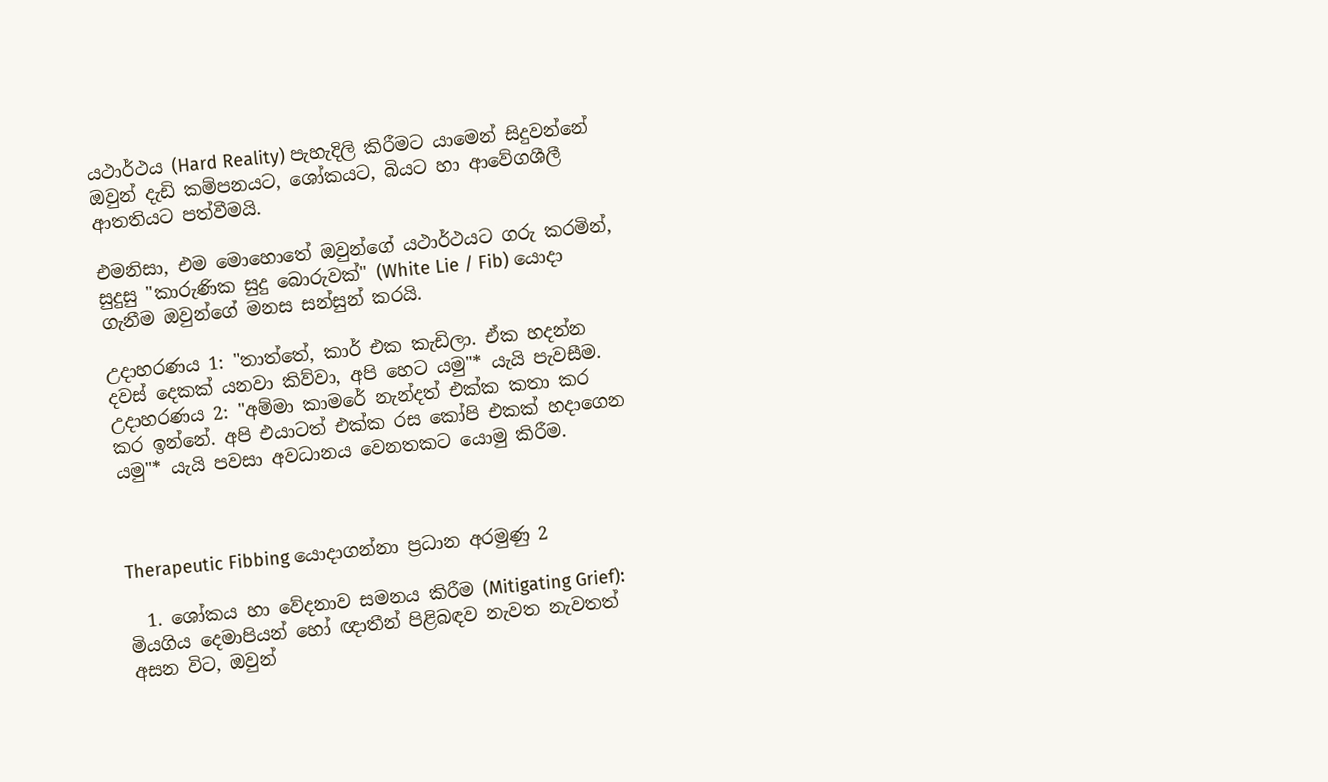යථාර්ථය (Hard Reality) පැහැදිලි කිරීමට යාමෙන් සිදුවන්නේ ඔවුන් දැඩි කම්පනයට, ශෝකයට, බියට හා ආවේගශීලී ආතතියට පත්වීමයි.

එමනිසා, එම මොහොතේ ඔවුන්ගේ යථාර්ථයට ගරු කරමින්, සුදුසු "කාරුණික සුදු බොරුවක්" (White Lie / Fib) යොදා ගැනීම ඔවුන්ගේ මනස සන්සුන් කරයි.

උදාහරණය 1: "තාත්තේ, කාර් එක කැඩිලා. ඒක හදන්න දවස් දෙකක් යනවා කිව්වා, අපි හෙට යමු"* යැයි පැවසීම.
උදාහරණය 2: "අම්මා කාමරේ නැන්දත් එක්ක කතා කර කර ඉන්නේ. අපි එයාටත් එක්ක රස කෝපි එකක් හදාගෙන යමු"* යැයි පවසා අවධානය වෙනතකට යොමු කිරීම.



Therapeutic Fibbing යොදාගන්නා ප්‍රධාන අරමුණු 2

  1. ශෝකය හා වේදනාව සමනය කිරීම (Mitigating Grief):
මියගිය දෙමාපියන් හෝ ඥාතීන් පිළිබඳව නැවත නැවතත් අසන විට, ඔවුන්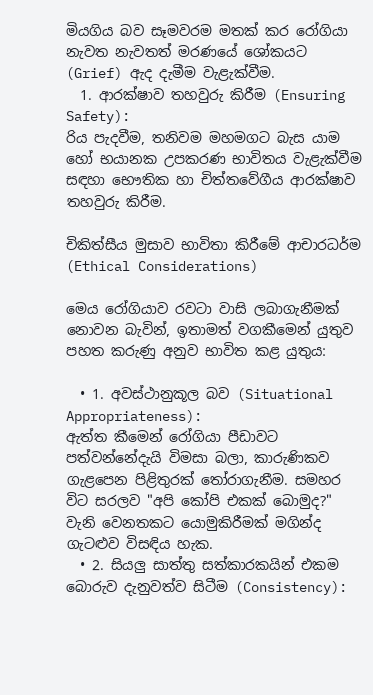මියගිය බව සෑමවරම මතක් කර රෝගියා නැවත නැවතත් මරණයේ ශෝකයට (Grief) ඇද දැමීම වැළැක්වීම.
  1. ආරක්ෂාව තහවුරු කිරීම (Ensuring Safety):
රිය පැදවීම, තනිවම මහමගට බැස යාම හෝ භයානක උපකරණ භාවිතය වැළැක්වීම සඳහා භෞතික හා චිත්තවේගීය ආරක්ෂාව තහවුරු කිරීම.

චිකිත්සීය මුසාව භාවිතා කිරීමේ ආචාරධර්ම (Ethical Considerations)

මෙය රෝගියාව රවටා වාසි ලබාගැනීමක් නොවන බැවින්, ඉතාමත් වගකීමෙන් යුතුව පහත කරුණු අනුව භාවිත කළ යුතුය:

  • 1. අවස්ථානුකූල බව (Situational Appropriateness):
ඇත්ත කීමෙන් රෝගියා පීඩාවට පත්වන්නේදැයි විමසා බලා, කාරුණිකව ගැළපෙන පිළිතුරක් තෝරාගැනීම. සමහර විට සරලව "අපි කෝපි එකක් බොමුද?" වැනි වෙනතකට යොමුකිරීමක් මගින්ද ගැටළුව විසඳිය හැක.
  • 2. සියලු සාත්තු සත්කාරකයින් එකම බොරුව දැනුවත්ව සිටීම (Consistency):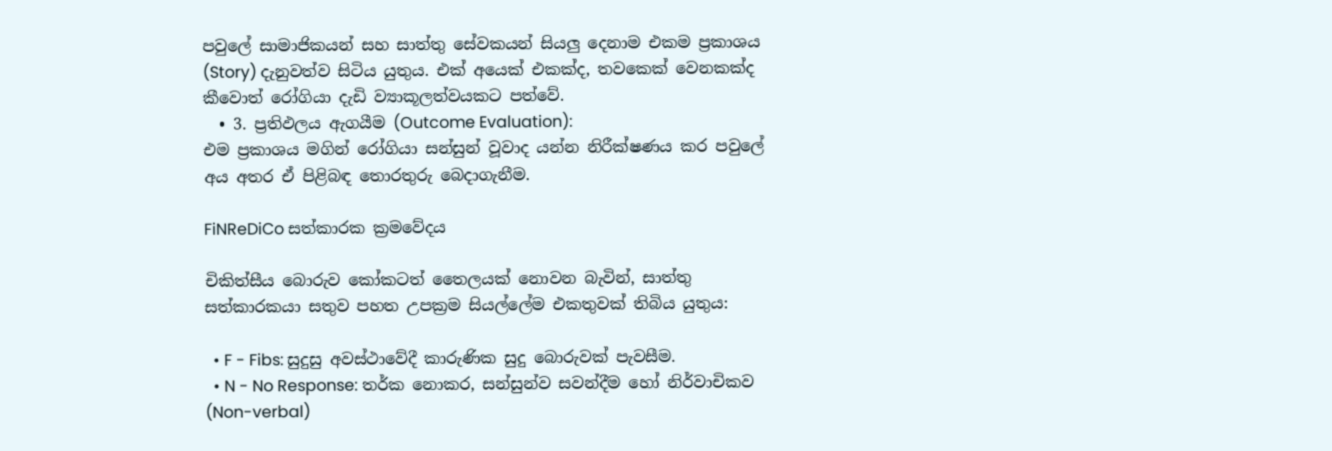පවුලේ සාමාජිකයන් සහ සාත්තු සේවකයන් සියලු දෙනාම එකම ප්‍රකාශය (Story) දැනුවත්ව සිටිය යුතුය. එක් අයෙක් එකක්ද, තවකෙක් වෙනකක්ද කීවොත් රෝගියා දැඩි ව්‍යාකූලත්වයකට පත්වේ.
  • 3. ප්‍රතිඵලය ඇගයීම (Outcome Evaluation):
එම ප්‍රකාශය මගින් රෝගියා සන්සුන් වූවාද යන්න නිරීක්ෂණය කර පවුලේ අය අතර ඒ පිළිබඳ තොරතුරු බෙදාගැනීම.

FiNReDiCo සත්කාරක ක්‍රමවේදය

චිකිත්සීය බොරුව කෝකටත් තෛලයක් නොවන බැවින්, සාත්තු සත්කාරකයා සතුව පහත උපක්‍රම සියල්ලේම එකතුවක් තිබිය යුතුය:

  • F - Fibs: සුදුසු අවස්ථාවේදී කාරුණික සුදු බොරුවක් පැවසීම.
  • N - No Response: තර්ක නොකර, සන්සුන්ව සවන්දීම හෝ නිර්වාචිකව (Non-verbal)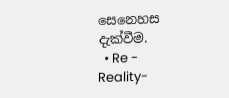සෙනෙහස දැක්වීම.
  • Re - Reality-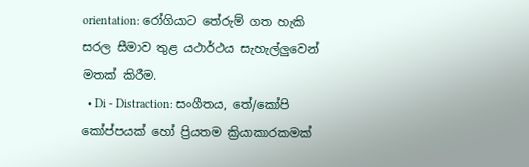orientation: රෝගියාට තේරුම් ගත හැකි සරල සීමාව තුළ යථාර්ථය සැහැල්ලුවෙන් මතක් කිරීම.
  • Di - Distraction: සංගීතය, තේ/කෝපි කෝප්පයක් හෝ ප්‍රියතම ක්‍රියාකාරකමක්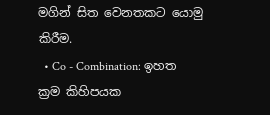මගින් සිත වෙනතකට යොමු කිරීම.
  • Co - Combination: ඉහත ක්‍රම කිහිපයක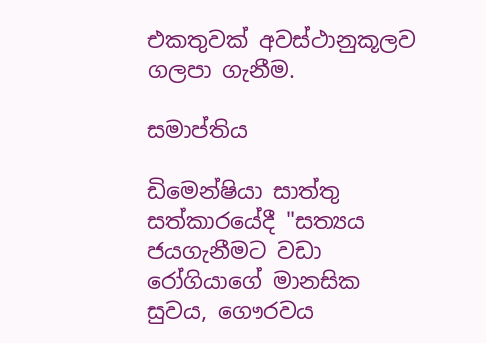එකතුවක් අවස්ථානුකූලව ගලපා ගැනීම.

සමාප්තිය

ඩිමෙන්ෂියා සාත්තු සත්කාරයේදී "සත්‍යය ජයගැනීමට වඩා රෝගියාගේ මානසික සුවය, ගෞරවය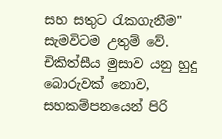සහ සතුට රැකගැනීම" සැමවිටම උතුම් වේ. චිකිත්සීය මුසාව යනු හුදු බොරුවක් නොව, සහකම්පනයෙන් පිරි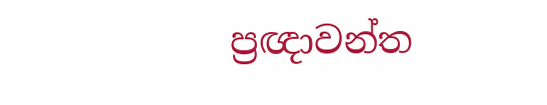ප්‍රඥාවන්ත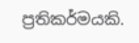ප්‍රතිකර්මයකි.